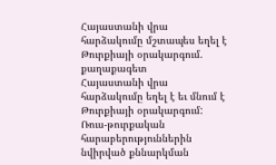Հայաստանի վրա հարձակումը մշտապես եղել է Թուրքիայի օրակարգում. քաղաքագետ
Հայաստանի վրա հարձակումը եղել է եւ մնում է Թուրքիայի օրակարգում: Ռուս-թուրքական հարաբերություններին նվիրված քննարկման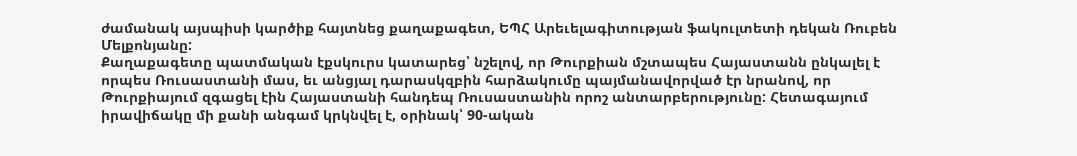ժամանակ այսպիսի կարծիք հայտնեց քաղաքագետ, ԵՊՀ Արեւելագիտության ֆակուլտետի դեկան Ռուբեն Մելքոնյանը:
Քաղաքագետը պատմական էքսկուրս կատարեց՝ նշելով, որ Թուրքիան մշտապես Հայաստանն ընկալել է որպես Ռուսաստանի մաս, եւ անցյալ դարասկզբին հարձակումը պայմանավորված էր նրանով, որ Թուրքիայում զգացել էին Հայաստանի հանդեպ Ռուսաստանին որոշ անտարբերությունը: Հետագայում իրավիճակը մի քանի անգամ կրկնվել է, օրինակ՝ 90-ական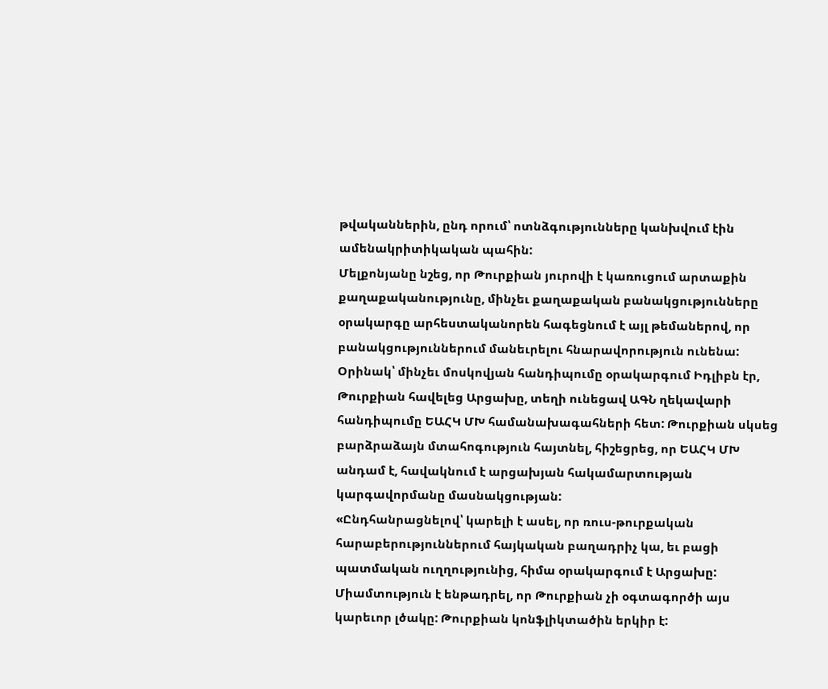թվականներին, ընդ որում՝ ոտնձգությունները կանխվում էին ամենակրիտիկական պահին:
Մելքոնյանը նշեց, որ Թուրքիան յուրովի է կառուցում արտաքին քաղաքականությունը, մինչեւ քաղաքական բանակցությունները օրակարգը արհեստականորեն հագեցնում է այլ թեմաներով, որ բանակցություններում մանեւրելու հնարավորություն ունենա: Օրինակ՝ մինչեւ մոսկովյան հանդիպումը օրակարգում Իդլիբն էր, Թուրքիան հավելեց Արցախը, տեղի ունեցավ ԱԳՆ ղեկավարի հանդիպումը ԵԱՀԿ ՄԽ համանախագահների հետ: Թուրքիան սկսեց բարձրաձայն մտահոգություն հայտնել, հիշեցրեց, որ ԵԱՀԿ ՄԽ անդամ է, հավակնում է արցախյան հակամարտության կարգավորմանը մասնակցության:
«Ընդհանրացնելով՝ կարելի է ասել, որ ռուս-թուրքական հարաբերություններում հայկական բաղադրիչ կա, եւ բացի պատմական ուղղությունից, հիմա օրակարգում է Արցախը: Միամտություն է ենթադրել, որ Թուրքիան չի օգտագործի այս կարեւոր լծակը: Թուրքիան կոնֆլիկտածին երկիր է: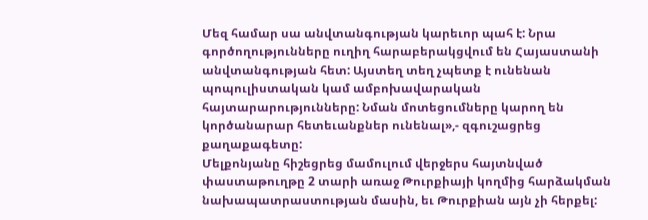Մեզ համար սա անվտանգության կարեւոր պահ է: Նրա գործողությունները ուղիղ հարաբերակցվում են Հայաստանի անվտանգության հետ: Այստեղ տեղ չպետք է ունենան պոպուլիստական կամ ամբոխավարական հայտարարությունները: Նման մոտեցումները կարող են կործանարար հետեւանքներ ունենալ»,- զգուշացրեց քաղաքագետը:
Մելքոնյանը հիշեցրեց մամուլում վերջերս հայտնված փաստաթուղթը 2 տարի առաջ Թուրքիայի կողմից հարձակման նախապատրաստության մասին, եւ Թուրքիան այն չի հերքել: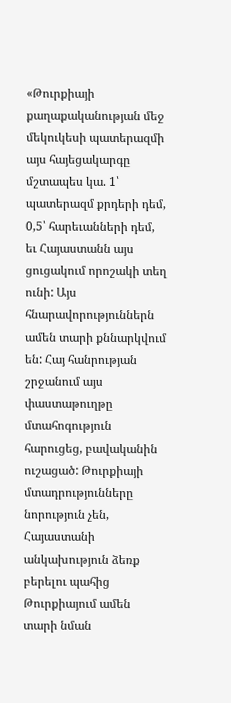«Թուրքիայի քաղաքականության մեջ մեկուկեսի պատերազմի այս հայեցակարգը մշտապես կա. 1՝ պատերազմ քրդերի դեմ, 0,5՝ հարեւանների դեմ, եւ Հայաստանն այս ցուցակում որոշակի տեղ ունի: Այս հնարավորություններն ամեն տարի քննարկվում են: Հայ հանրության շրջանում այս փաստաթուղթը մտահոգություն հարուցեց, բավականին ուշացած: Թուրքիայի մտադրությունները նորություն չեն, Հայաստանի անկախություն ձեռք բերելու պահից Թուրքիայում ամեն տարի նման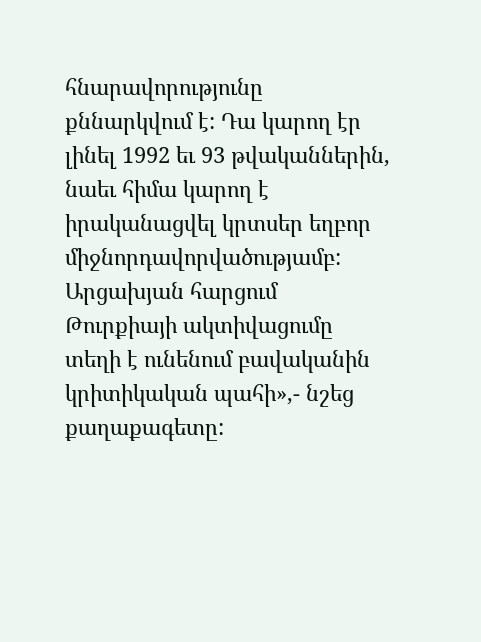հնարավորությունը քննարկվում է: Դա կարող էր լինել 1992 եւ 93 թվականներին, նաեւ հիմա կարող է իրականացվել կրտսեր եղբոր միջնորդավորվածությամբ: Արցախյան հարցում Թուրքիայի ակտիվացումը տեղի է ունենում բավականին կրիտիկական պահի»,- նշեց քաղաքագետը: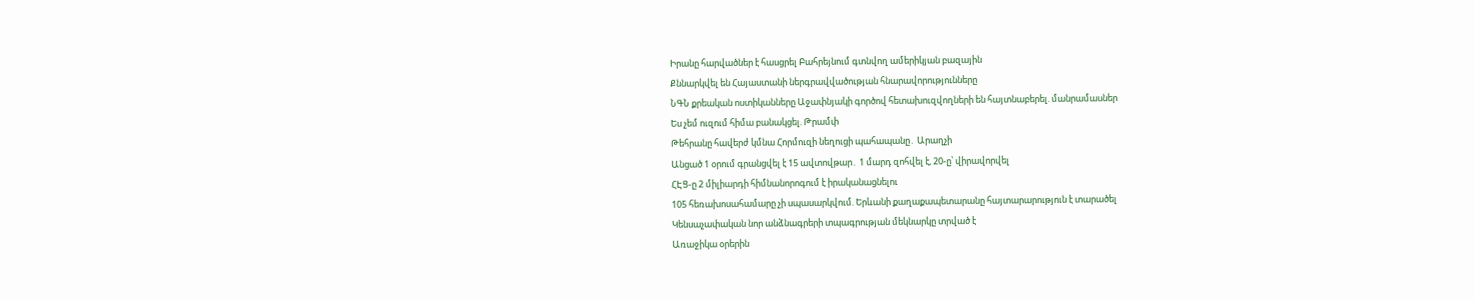Իրանը հարվածներ է հասցրել Բահրեյնում գտնվող ամերիկյան բազային
Քննարկվել են Հայաստանի ներգրավվածության հնարավորությունները
ՆԳՆ քրեական ոստիկանները Աջափնյակի գործով հետախուզվողների են հայտնաբերել. մանրամասներ
Ես չեմ ուզում հիմա բանակցել. Թրամփ
Թեհրանը հավերժ կմնա Հորմուզի նեղուցի պահապանը․ Արաղչի
Անցած 1 օրում գրանցվել է 15 ավտովթար․ 1 մարդ զոհվել է, 20-ը՝ վիրավորվել
ՀԷՑ-ը 2 միլիարդի հիմնանորոգում է իրականացնելու
105 հեռախոսահամարը չի սպասարկվում. Երևանի քաղաքապետարանը հայտարարություն է տարածել
Կենսաչափական նոր անձնագրերի տպագրության մեկնարկը տրված է
Առաջիկա օրերին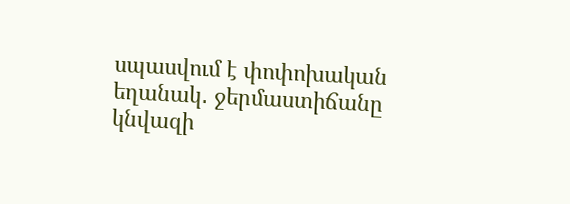սպասվում է փոփոխական եղանակ․ ջերմաստիճանը կնվազի